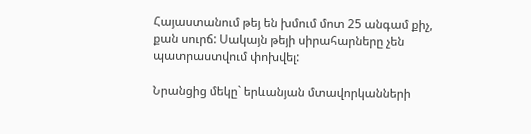Հայաստանում թեյ են խմում մոտ 25 անգամ քիչ, քան սուրճ: Սակայն թեյի սիրահարները չեն պատրաստվում փոխվել:

Նրանցից մեկը` երևանյան մտավորկանների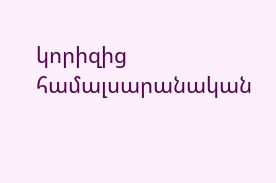կորիզից համալսարանական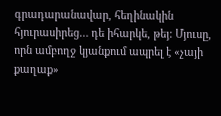գրադարանավար, հեղինակին հյուրասիրեց… դե իհարկե, թեյ: Մյուսը, որն ամբողջ կյանքում ապրել է «չայի քաղաք»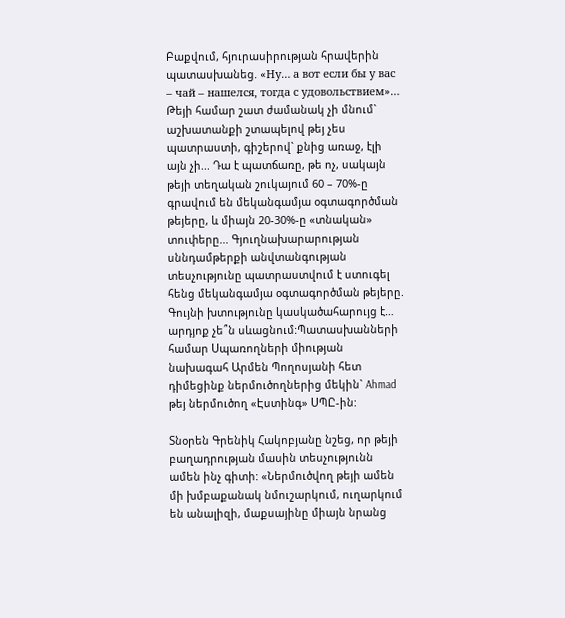Բաքվում, հյուրասիրության հրավերին պատասխանեց. «Ну… а вот если бы у вас – чай – нашелся, тогда с удовольствием»… Թեյի համար շատ ժամանակ չի մնում` աշխատանքի շտապելով թեյ չես պատրաստի, գիշերով` քնից առաջ, էլի այն չի... Դա է պատճառը, թե ոչ, սակայն թեյի տեղական շուկայում 60 – 70%-ը գրավում են մեկանգամյա օգտագործման թեյերը, և միայն 20-30%-ը «տնական» տուփերը... Գյուղնախարարության սննդամթերքի անվտանգության տեսչությունը պատրաստվում է ստուգել հենց մեկանգամյա օգտագործման թեյերը. Գույնի խտությունը կասկածահարույց է… արդյոք չե՞ն սևացնում:Պատասխանների համար Սպառողների միության նախագահ Արմեն Պողոսյանի հետ դիմեցինք ներմուծողներից մեկին` Ahmad թեյ ներմուծող «Էստինգ» ՍՊԸ-ին:

Տնօրեն Գրենիկ Հակոբյանը նշեց, որ թեյի բաղադրության մասին տեսչությունն ամեն ինչ գիտի: «Ներմուծվող թեյի ամեն մի խմբաքանակ նմուշարկում, ուղարկում են անալիզի, մաքսայինը միայն նրանց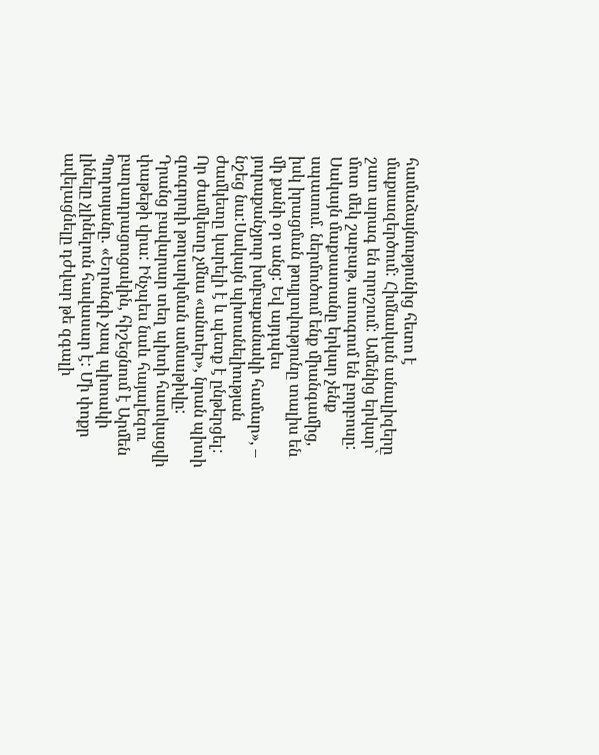համաձայնությունից հետո է մաքսազերծում: Հիմնական անալիզերը շատ արագ են որոշում: Ամենից երկար` մոտ մեկ շաբաթ, ստուգում են բորբոսը: Սակայն մաքսատանը երկար չենք սպասում. ներմուծում ենք միանգամից, իսկ իրացման թույլտվությունը տալիս են մի քանի օր անց: Եվ այդպես յուրաքանչյուր խմբաքանակի համար», – նշեց նա:Սակայն պիտանելիության ժամկետը կարելի է և պետք է ընթերցել: Որ ժամկետը չմնա «անտեր», նրան պիտի զուգորդի թողարկման ամսաթիվը: Դրանց բավարար տեղ պիտի հատկացվի փաթեթի վրա: Ինչպես նաև հայալեզու բաղադրացուցակին, հիշեցնում է Արմեն Պողոսյանը. «Եղունգի չապ պիտակի լինելը չլինելուն հավասար է: Մի փոքր ավելացնելը դժվար թե զգալի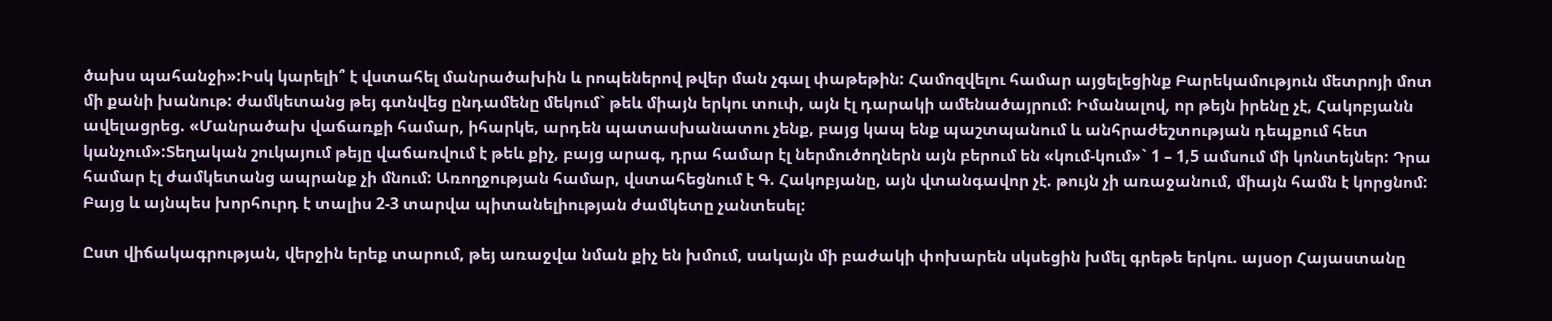ծախս պահանջի»:Իսկ կարելի՞ է վստահել մանրածախին և րոպեներով թվեր ման չգալ փաթեթին: Համոզվելու համար այցելեցինք Բարեկամություն մետրոյի մոտ մի քանի խանութ: ժամկետանց թեյ գտնվեց ընդամենը մեկում` թեև միայն երկու տուփ, այն էլ դարակի ամենածայրում: Իմանալով, որ թեյն իրենը չէ, Հակոբյանն ավելացրեց. «Մանրածախ վաճառքի համար, իհարկե, արդեն պատասխանատու չենք, բայց կապ ենք պաշտպանում և անհրաժեշտության դեպքում հետ կանչում»:Տեղական շուկայում թեյը վաճառվում է թեև քիչ, բայց արագ, դրա համար էլ ներմուծողներն այն բերում են «կում-կում»` 1 – 1,5 ամսում մի կոնտեյներ: Դրա համար էլ ժամկետանց ապրանք չի մնում: Առողջության համար, վստահեցնում է Գ. Հակոբյանը, այն վտանգավոր չէ. թույն չի առաջանում, միայն համն է կորցնոմ: Բայց և այնպես խորհուրդ է տալիս 2-3 տարվա պիտանելիության ժամկետը չանտեսել:

Ըստ վիճակագրության, վերջին երեք տարում, թեյ առաջվա նման քիչ են խմում, սակայն մի բաժակի փոխարեն սկսեցին խմել գրեթե երկու. այսօր Հայաստանը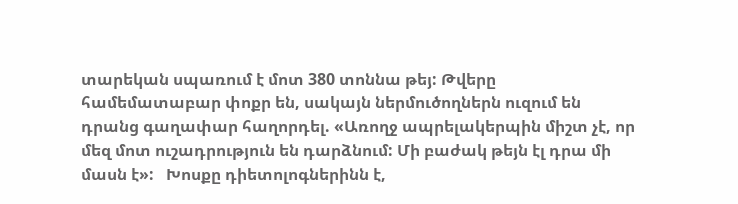տարեկան սպառում է մոտ 380 տոննա թեյ: Թվերը համեմատաբար փոքր են, սակայն ներմուծողներն ուզում են դրանց գաղափար հաղորդել. «Առողջ ապրելակերպին միշտ չէ, որ մեզ մոտ ուշադրություն են դարձնում: Մի բաժակ թեյն էլ դրա մի մասն է»:   Խոսքը դիետոլոգներինն է,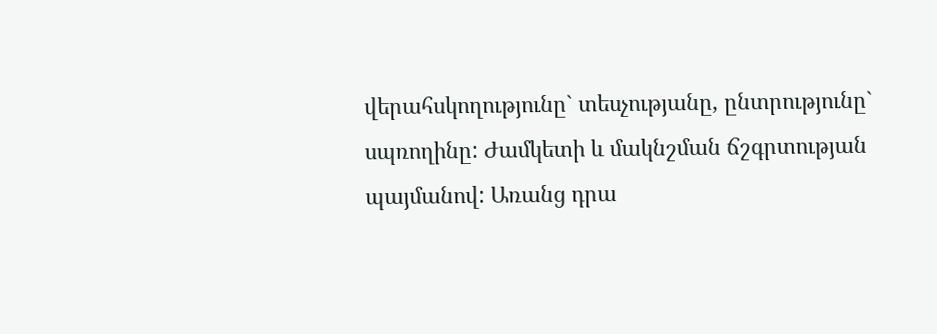վերահսկողությունը` տեսչությանը, ընտրությունը` սպռողինը: Ժամկետի և մակնշման ճշգրտության պայմանով: Առանց դրա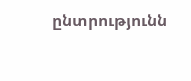ընտրությունն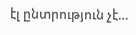էլ ընտրություն չէ…